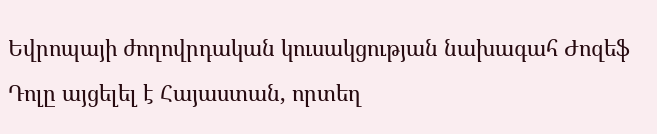Եվրոպայի ժողովրդական կուսակցության նախագահ Ժոզեֆ Դոլը այցելել է Հայաստան, որտեղ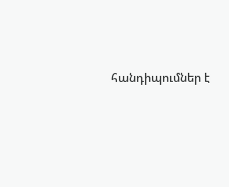հանդիպումներ է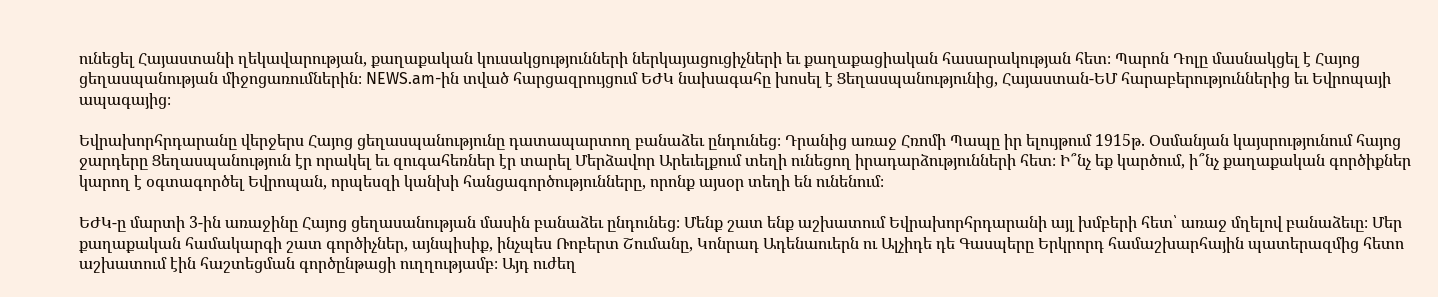ունեցել Հայաստանի ղեկավարության, քաղաքական կուսակցությունների ներկայացուցիչների եւ քաղաքացիական հասարակության հետ։ Պարոն Դոլը մասնակցել է Հայոց ցեղասպանության միջոցառումներին։ NEWS.am-ին տված հարցազրույցում ԵԺԿ նախագահը խոսել է Ցեղասպանությունից, Հայաստան-ԵՄ հարաբերություններից եւ Եվրոպայի ապագայից։

Եվրախորհրդարանը վերջերս Հայոց ցեղասպանությունը դատապարտող բանաձեւ ընդունեց։ Դրանից առաջ Հռոմի Պապը իր ելույթում 1915թ. Օսմանյան կայսրությունում հայոց ջարդերը Ցեղասպանություն էր որակել եւ զուգահեռներ էր տարել Մերձավոր Արեւելքում տեղի ունեցող իրադարձությունների հետ։ Ի՞նչ եք կարծում, ի՞նչ քաղաքական գործիքներ կարող է օգտագործել Եվրոպան, որպեսզի կանխի հանցագործությունները, որոնք այսօր տեղի են ունենում։

ԵԺԿ-ը մարտի 3-ին առաջինը Հայոց ցեղասանության մասին բանաձեւ ընդունեց։ Մենք շատ ենք աշխատում Եվրախորհրդարանի այլ խմբերի հետ՝ առաջ մղելով բանաձեւը։ Մեր քաղաքական համակարգի շատ գործիչներ, այնպիսիք, ինչպես Ռոբերտ Շումանը, Կոնրադ Ադենաուերն ու Ալչիդե դե Գասպերը Երկրորդ համաշխարհային պատերազմից հետո աշխատում էին հաշտեցման գործընթացի ուղղությամբ։ Այդ ուժեղ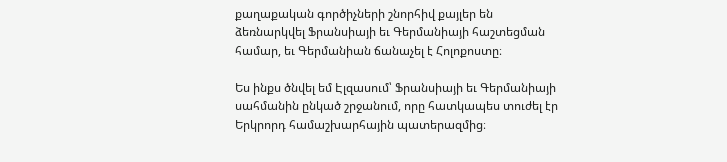քաղաքական գործիչների շնորհիվ քայլեր են ձեռնարկվել Ֆրանսիայի եւ Գերմանիայի հաշտեցման համար, եւ Գերմանիան ճանաչել է Հոլոքոստը։

Ես ինքս ծնվել եմ Էլզասում՝ Ֆրանսիայի եւ Գերմանիայի սահմանին ընկած շրջանում, որը հատկապես տուժել էր Երկրորդ համաշխարհային պատերազմից։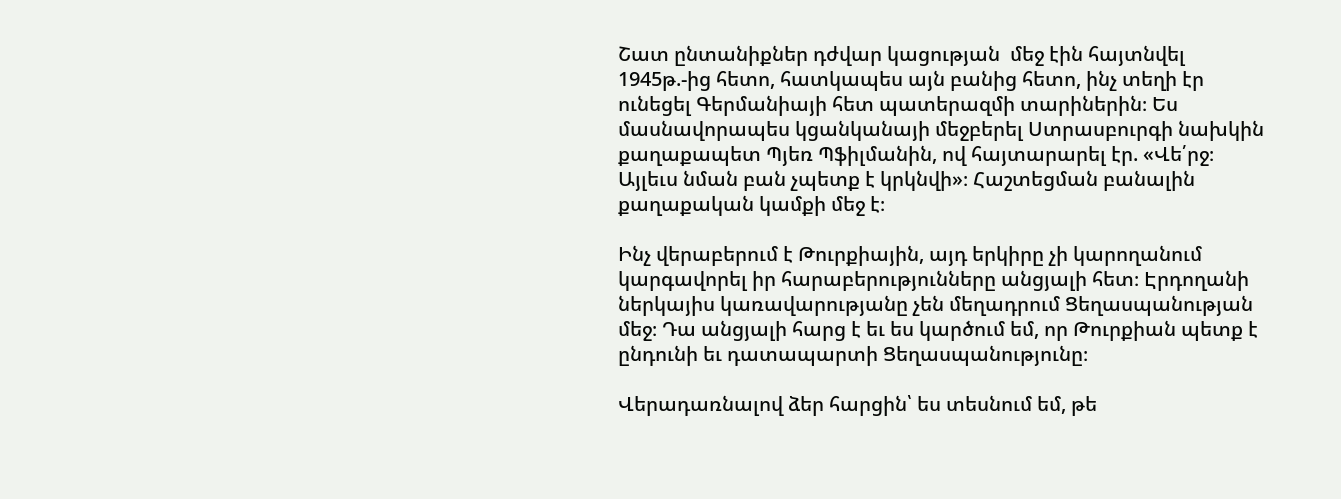Շատ ընտանիքներ դժվար կացության  մեջ էին հայտնվել 1945թ.-ից հետո, հատկապես այն բանից հետո, ինչ տեղի էր ունեցել Գերմանիայի հետ պատերազմի տարիներին։ Ես մասնավորապես կցանկանայի մեջբերել Ստրասբուրգի նախկին քաղաքապետ Պյեռ Պֆիլմանին, ով հայտարարել էր. «Վե՛րջ։ Այլեւս նման բան չպետք է կրկնվի»։ Հաշտեցման բանալին քաղաքական կամքի մեջ է։

Ինչ վերաբերում է Թուրքիային, այդ երկիրը չի կարողանում կարգավորել իր հարաբերությունները անցյալի հետ։ Էրդողանի  ներկայիս կառավարությանը չեն մեղադրում Ցեղասպանության մեջ։ Դա անցյալի հարց է եւ ես կարծում եմ, որ Թուրքիան պետք է ընդունի եւ դատապարտի Ցեղասպանությունը։

Վերադառնալով ձեր հարցին՝ ես տեսնում եմ, թե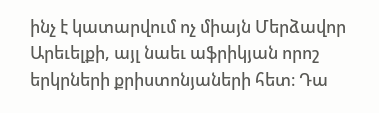ինչ է կատարվում ոչ միայն Մերձավոր Արեւելքի, այլ նաեւ աֆրիկյան որոշ երկրների քրիստոնյաների հետ։ Դա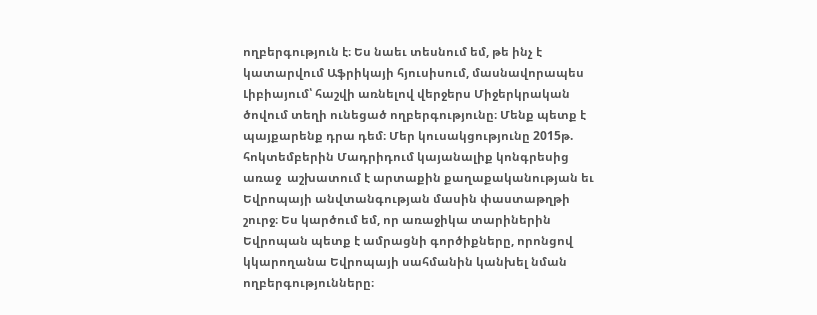ողբերգություն է։ Ես նաեւ տեսնում եմ, թե ինչ է կատարվում Աֆրիկայի հյուսիսում, մասնավորապես Լիբիայում՝ հաշվի առնելով վերջերս Միջերկրական ծովում տեղի ունեցած ողբերգությունը։ Մենք պետք է պայքարենք դրա դեմ։ Մեր կուսակցությունը 2015թ. հոկտեմբերին Մադրիդում կայանալիք կոնգրեսից առաջ  աշխատում է արտաքին քաղաքականության եւ Եվրոպայի անվտանգության մասին փաստաթղթի շուրջ։ Ես կարծում եմ, որ առաջիկա տարիներին Եվրոպան պետք է ամրացնի գործիքները, որոնցով կկարողանա Եվրոպայի սահմանին կանխել նման ողբերգությունները։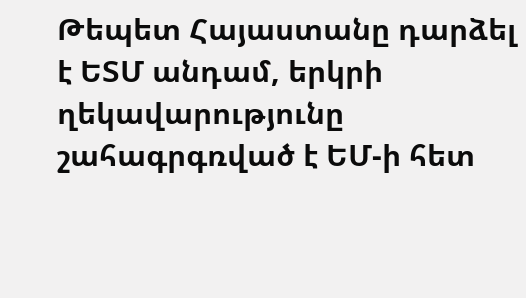Թեպետ Հայաստանը դարձել է ԵՏՄ անդամ, երկրի ղեկավարությունը շահագրգռված է ԵՄ-ի հետ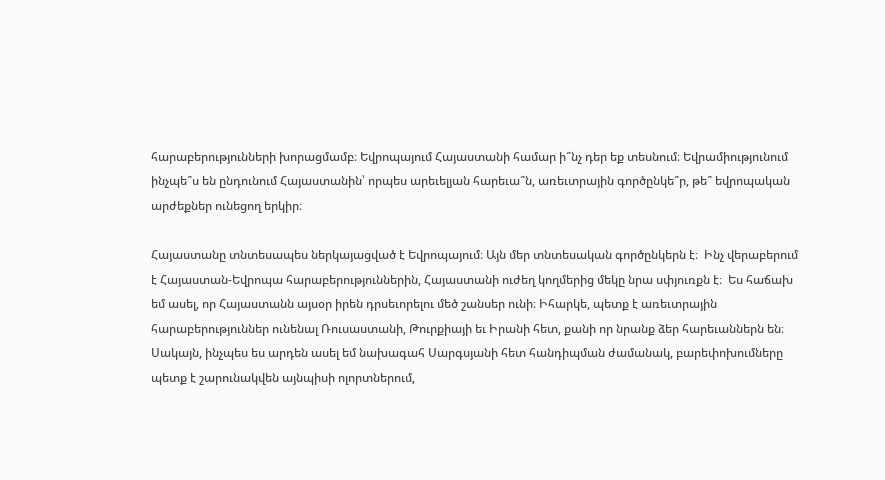հարաբերությունների խորացմամբ։ Եվրոպայում Հայաստանի համար ի՞նչ դեր եք տեսնում։ Եվրամիությունում ինչպե՞ս են ընդունում Հայաստանին՝ որպես արեւելյան հարեւա՞ն, առեւտրային գործընկե՞ր, թե՞ եվրոպական արժեքներ ունեցող երկիր։

Հայաստանը տնտեսապես ներկայացված է Եվրոպայում։ Այն մեր տնտեսական գործընկերն է։  Ինչ վերաբերում է Հայաստան-Եվրոպա հարաբերություններին, Հայաստանի ուժեղ կողմերից մեկը նրա սփյուռքն է։  Ես հաճախ եմ ասել, որ Հայաստանն այսօր իրեն դրսեւորելու մեծ շանսեր ունի։ Իհարկե, պետք է առեւտրային հարաբերություններ ունենալ Ռուսաստանի, Թուրքիայի եւ Իրանի հետ, քանի որ նրանք ձեր հարեւաններն են։ Սակայն, ինչպես ես արդեն ասել եմ նախագահ Սարգսյանի հետ հանդիպման ժամանակ, բարեփոխումները պետք է շարունակվեն այնպիսի ոլորտներում,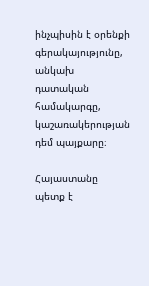ինչպիսին է օրենքի գերակայությունը, անկախ դատական համակարգը, կաշառակերության դեմ պայքարը։

Հայաստանը պետք է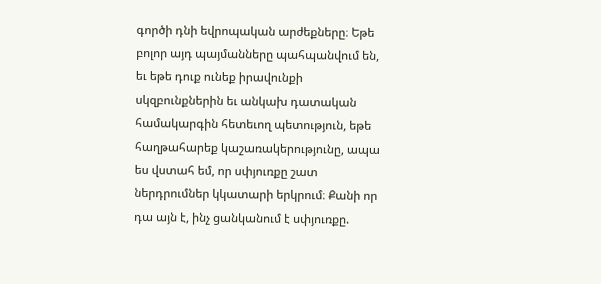գործի դնի եվրոպական արժեքները։ Եթե բոլոր այդ պայմանները պահպանվում են, եւ եթե դուք ունեք իրավունքի սկզբունքներին եւ անկախ դատական համակարգին հետեւող պետություն, եթե հաղթահարեք կաշառակերությունը, ապա ես վստահ եմ, որ սփյուռքը շատ ներդրումներ կկատարի երկրում։ Քանի որ դա այն է, ինչ ցանկանում է սփյուռքը.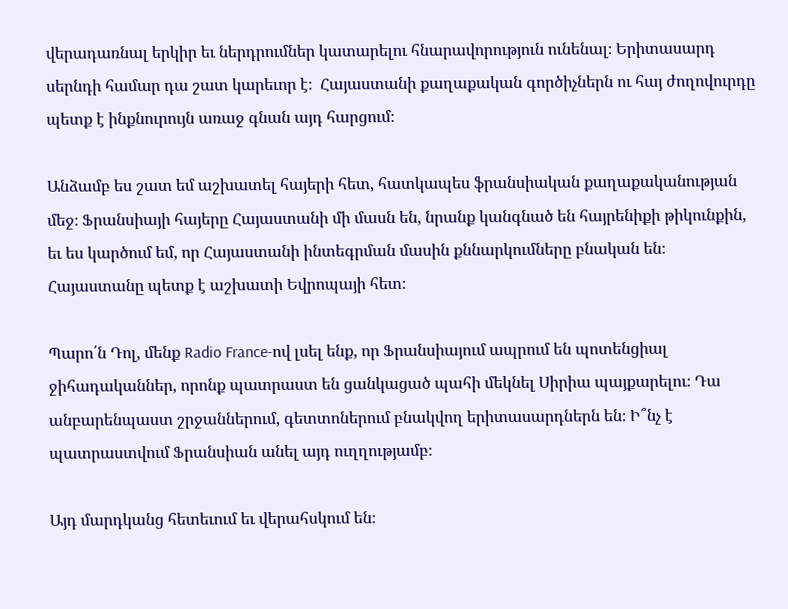վերադառնալ երկիր եւ ներդրումներ կատարելու հնարավորություն ունենալ։ Երիտասարդ սերնդի համար դա շատ կարեւոր է։  Հայաստանի քաղաքական գործիչներն ու հայ ժողովուրդը պետք է ինքնուրույն առաջ գնան այդ հարցում։

Անձամբ ես շատ եմ աշխատել հայերի հետ, հատկապես ֆրանսիական քաղաքականության մեջ։ Ֆրանսիայի հայերը Հայաստանի մի մասն են, նրանք կանգնած են հայրենիքի թիկունքին, եւ ես կարծում եմ, որ Հայաստանի ինտեգրման մասին քննարկումները բնական են։ Հայաստանը պետք է աշխատի Եվրոպայի հետ։

Պարո՛ն Դոլ, մենք Radio France-ով լսել ենք, որ Ֆրանսիայում ապրում են պոտենցիալ ջիհադականներ, որոնք պատրաստ են ցանկացած պահի մեկնել Սիրիա պայքարելու։ Դա անբարենպաստ շրջաններում, գետտոներում բնակվող երիտասարդներն են։ Ի՞նչ է պատրաստվում Ֆրանսիան անել այդ ուղղությամբ։

Այդ մարդկանց հետեւում եւ վերահսկում են։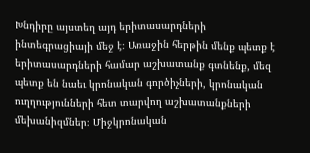Խնդիրը այստեղ այդ երիտասարդների ինտեգրացիայի մեջ է։ Առաջին հերթին մենք պետք է երիտասարդների համար աշխատանք գտնենք, մեզ պետք են նաեւ կրոնական գործիչների, կրոնական ուղղությունների հետ տարվող աշխատանքների մեխանիզմներ։ Միջկրոնական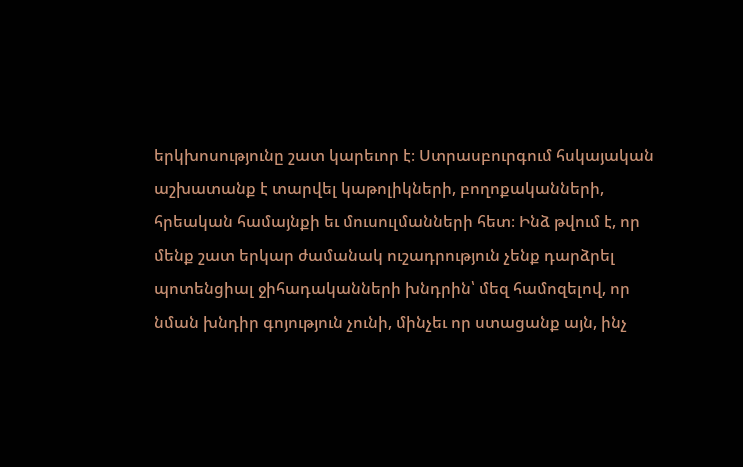երկխոսությունը շատ կարեւոր է։ Ստրասբուրգում հսկայական աշխատանք է տարվել կաթոլիկների, բողոքականների, հրեական համայնքի եւ մուսուլմանների հետ։ Ինձ թվում է, որ  մենք շատ երկար ժամանակ ուշադրություն չենք դարձրել պոտենցիալ ջիհադականների խնդրին՝ մեզ համոզելով, որ  նման խնդիր գոյություն չունի, մինչեւ որ ստացանք այն, ինչ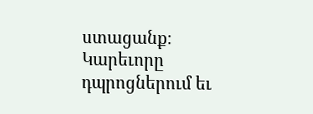ստացանք։ Կարեւորը դպրոցներում եւ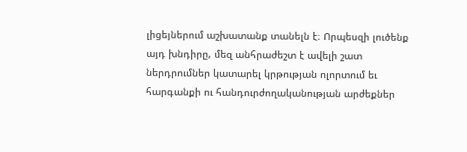լիցեյներում աշխատանք տանելն է։ Որպեսզի լուծենք այդ խնդիրը, մեզ անհրաժեշտ է ավելի շատ ներդրումներ կատարել կրթության ոլորտում եւ հարգանքի ու հանդուրժողականության արժեքներ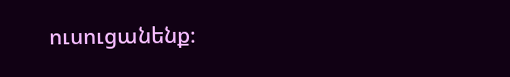ուսուցանենք։